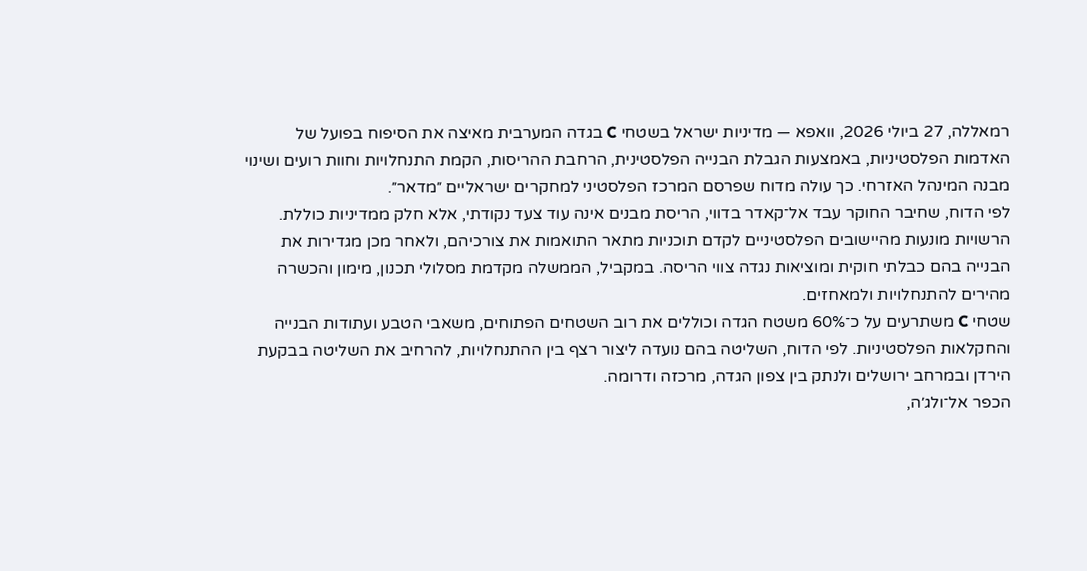רמאללה, 27 ביולי 2026, וואפא — מדיניות ישראל בשטחי C בגדה המערבית מאיצה את הסיפוח בפועל של האדמות הפלסטיניות, באמצעות הגבלת הבנייה הפלסטינית, הרחבת ההריסות, הקמת התנחלויות וחוות רועים ושינוי מבנה המינהל האזרחי. כך עולה מדוח שפרסם המרכז הפלסטיני למחקרים ישראליים ״מדאר״.
לפי הדוח, שחיבר החוקר עבד אל־קאדר בדווי, הריסת מבנים אינה עוד צעד נקודתי, אלא חלק ממדיניות כוללת. הרשויות מונעות מהיישובים הפלסטיניים לקדם תוכניות מתאר התואמות את צורכיהם, ולאחר מכן מגדירות את הבנייה בהם כבלתי חוקית ומוציאות נגדה צווי הריסה. במקביל, הממשלה מקדמת מסלולי תכנון, מימון והכשרה מהירים להתנחלויות ולמאחזים.
שטחי C משתרעים על כ־60% משטח הגדה וכוללים את רוב השטחים הפתוחים, משאבי הטבע ועתודות הבנייה והחקלאות הפלסטיניות. לפי הדוח, השליטה בהם נועדה ליצור רצף בין ההתנחלויות, להרחיב את השליטה בבקעת הירדן ובמרחב ירושלים ולנתק בין צפון הגדה, מרכזה ודרומה.
הכפר אל־ולג׳ה,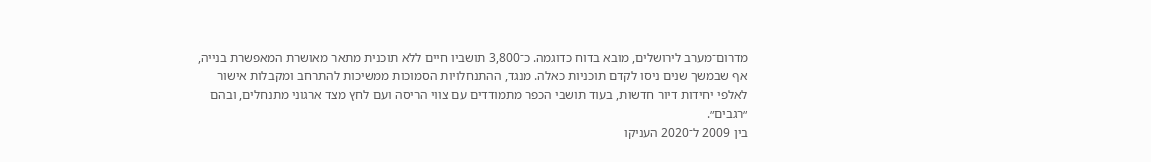מדרום־מערב לירושלים, מובא בדוח כדוגמה. כ־3,800 תושביו חיים ללא תוכנית מתאר מאושרת המאפשרת בנייה, אף שבמשך שנים ניסו לקדם תוכניות כאלה. מנגד, ההתנחלויות הסמוכות ממשיכות להתרחב ומקבלות אישור לאלפי יחידות דיור חדשות, בעוד תושבי הכפר מתמודדים עם צווי הריסה ועם לחץ מצד ארגוני מתנחלים, ובהם ״רגבים״.
בין 2009 ל־2020 העניקו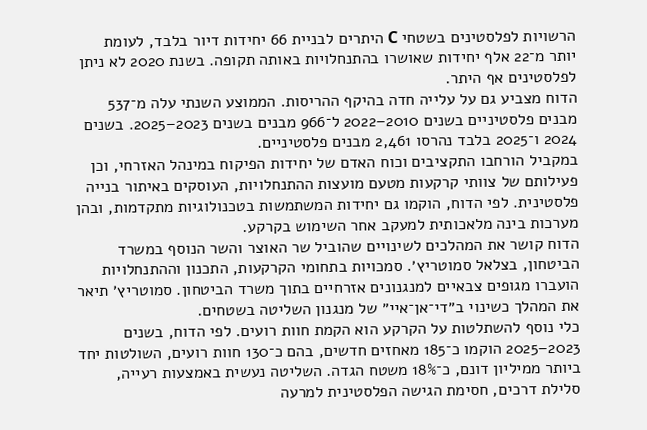הרשויות לפלסטינים בשטחי C היתרים לבניית 66 יחידות דיור בלבד, לעומת יותר מ־22 אלף יחידות שאושרו בהתנחלויות באותה תקופה. בשנת 2020 לא ניתן לפלסטינים אף היתר.
הדוח מצביע גם על עלייה חדה בהיקף ההריסות. הממוצע השנתי עלה מ־537 מבנים פלסטיניים בשנים 2010–2022 ל־966 מבנים בשנים 2023–2025. בשנים 2024 ו־2025 בלבד נהרסו 2,461 מבנים פלסטיניים.
במקביל הורחבו התקציבים וכוח האדם של יחידות הפיקוח במינהל האזרחי, וכן פעילותם של צוותי קרקעות מטעם מועצות ההתנחלויות, העוסקים באיתור בנייה פלסטינית. לפי הדוח, הוקמו גם יחידות המשתמשות בטכנולוגיות מתקדמות, ובהן מערכות בינה מלאכותית למעקב אחר השימוש בקרקע.
הדוח קושר את המהלכים לשינויים שהוביל שר האוצר והשר הנוסף במשרד הביטחון, בצלאל סמוטריץ׳. סמכויות בתחומי הקרקעות, התכנון וההתנחלויות הועברו מגופים צבאיים למנגנונים אזרחיים בתוך משרד הביטחון. סמוטריץ׳ תיאר את המהלך כשינוי ב״די־אן־איי״ של מנגנון השליטה בשטחים.
כלי נוסף להשתלטות על הקרקע הוא הקמת חוות רועים. לפי הדוח, בשנים 2023–2025 הוקמו כ־185 מאחזים חדשים, בהם כ־130 חוות רועים, השולטות יחד ביותר ממיליון דונם, כ־18% משטח הגדה. השליטה נעשית באמצעות רעייה, סלילת דרכים, חסימת הגישה הפלסטינית למרעה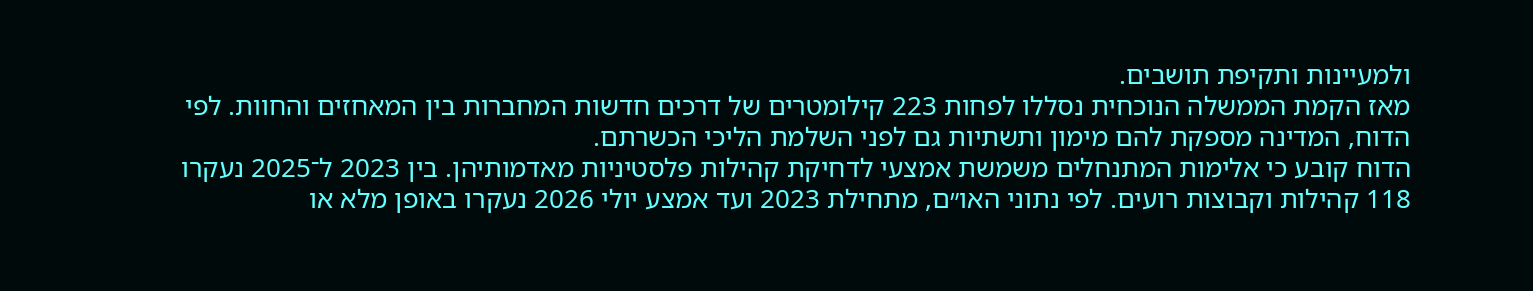ולמעיינות ותקיפת תושבים.
מאז הקמת הממשלה הנוכחית נסללו לפחות 223 קילומטרים של דרכים חדשות המחברות בין המאחזים והחוות. לפי הדוח, המדינה מספקת להם מימון ותשתיות גם לפני השלמת הליכי הכשרתם.
הדוח קובע כי אלימות המתנחלים משמשת אמצעי לדחיקת קהילות פלסטיניות מאדמותיהן. בין 2023 ל־2025 נעקרו 118 קהילות וקבוצות רועים. לפי נתוני האו״ם, מתחילת 2023 ועד אמצע יולי 2026 נעקרו באופן מלא או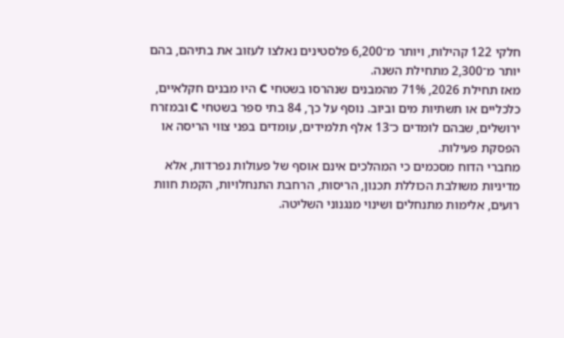חלקי 122 קהילות, ויותר מ־6,200 פלסטינים נאלצו לעזוב את בתיהם, בהם יותר מ־2,300 מתחילת השנה.
מאז תחילת 2026, 71% מהמבנים שנהרסו בשטחי C היו מבנים חקלאיים, כלכליים או תשתיות מים וביוב. נוסף על כך, 84 בתי ספר בשטחי C ובמזרח ירושלים, שבהם לומדים כ־13 אלף תלמידים, עומדים בפני צווי הריסה או הפסקת פעילות.
מחברי הדוח מסכמים כי המהלכים אינם אוסף של פעולות נפרדות, אלא מדיניות משולבת הכוללת תכנון, הריסות, הרחבת התנחלויות, הקמת חוות רועים, אלימות מתנחלים ושינוי מנגנוני השליטה.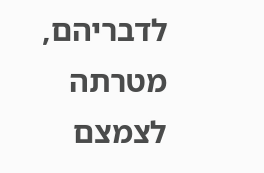לדבריהם, מטרתה לצמצם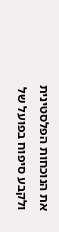את הנוכחות הפלסטינית ולקבע סיפוח בפועל של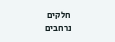חלקים נרחבים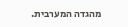מהגדה המערבית.